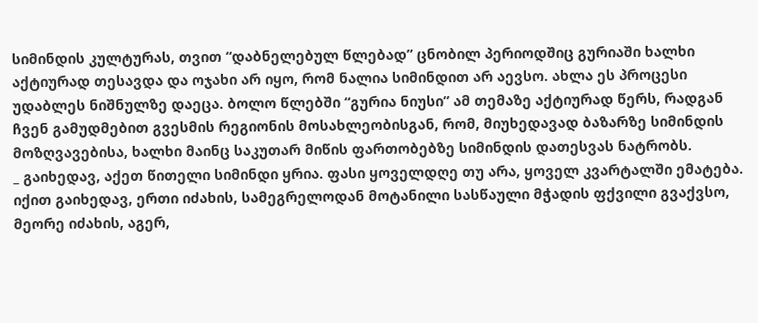სიმინდის კულტურას, თვით “დაბნელებულ წლებად” ცნობილ პერიოდშიც გურიაში ხალხი აქტიურად თესავდა და ოჯახი არ იყო, რომ ნალია სიმინდით არ აევსო. ახლა ეს პროცესი უდაბლეს ნიშნულზე დაეცა. ბოლო წლებში “გურია ნიუსი” ამ თემაზე აქტიურად წერს, რადგან ჩვენ გამუდმებით გვესმის რეგიონის მოსახლეობისგან, რომ, მიუხედავად ბაზარზე სიმინდის მოზღვავებისა, ხალხი მაინც საკუთარ მიწის ფართობებზე სიმინდის დათესვას ნატრობს.
_ გაიხედავ, აქეთ წითელი სიმინდი ყრია. ფასი ყოველდღე თუ არა, ყოველ კვარტალში ემატება. იქით გაიხედავ, ერთი იძახის, სამეგრელოდან მოტანილი სასწაული მჭადის ფქვილი გვაქვსო, მეორე იძახის, აგერ,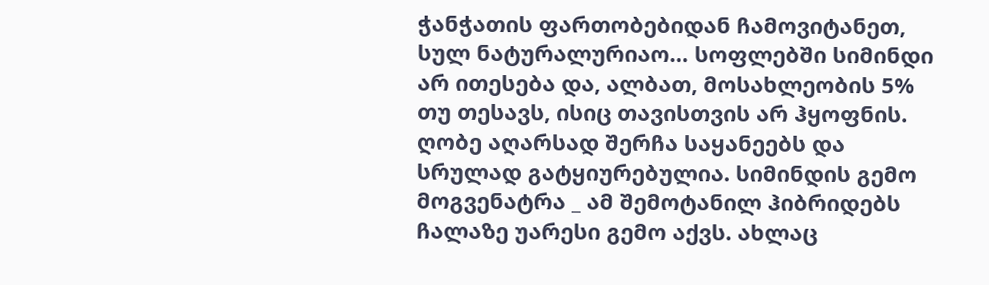ჭანჭათის ფართობებიდან ჩამოვიტანეთ, სულ ნატურალურიაო… სოფლებში სიმინდი არ ითესება და, ალბათ, მოსახლეობის 5% თუ თესავს, ისიც თავისთვის არ ჰყოფნის. ღობე აღარსად შერჩა საყანეებს და სრულად გატყიურებულია. სიმინდის გემო მოგვენატრა _ ამ შემოტანილ ჰიბრიდებს ჩალაზე უარესი გემო აქვს. ახლაც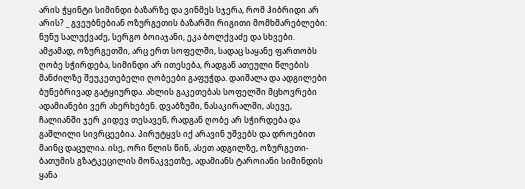არის ჭყინტი სიმინდი ბაზარზე და ვინმეს სჯერა, რომ ჰიბრიდი არ არის? _ გვეუბნებიან ოზურგეთის ბაზარში რიგითი მომხმარებლები: ნუნუ სალუქვაძე, სერგო ბოიაჯანი, ეკა ბოლქვაძე და სხვები.
ამჟამად, ოზურგეთში, არც ერთ სოფელში, სადაც საყანე ფართობს ღობე სჭირდება, სიმინდი არ ითესება, რადგან ათეული წლების მანძილზე შეუკეთებელი ღობეები გაფუჭდა. დაიშალა და ადგილები ბუნებრივად გატყიურდა. ახლის გაკეთებას სოფელში მცხოვრები ადამიანები ვერ ახერხებენ. დვაბზუში, ნასაკირალში, ასევე, ჩალიანში ჯერ კიდევ თესავენ, რადგან ღობე არ სჭირდება და გაშლილი სივრცეებია. პირუტყვს იქ არავინ უშვებს და დროებით მაინც დაცულია. ისე, ორი წლის წინ, ასეთ ადგილზე, ოზურგეთი-ბათუმის გზატკეცილის მონაკვეთზე, ადამიანს ტაროიანი სიმინდის ყანა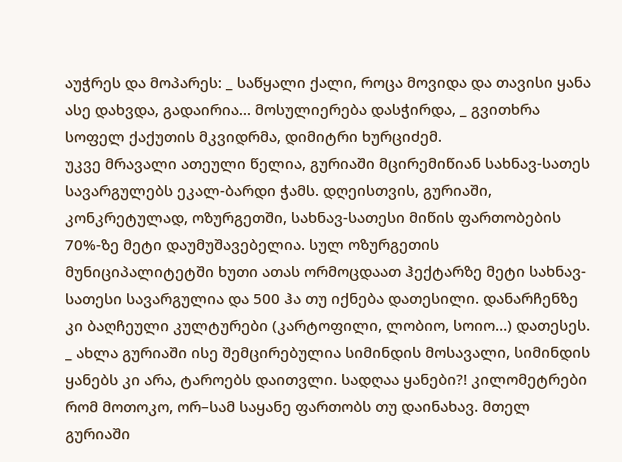აუჭრეს და მოპარეს: _ საწყალი ქალი, როცა მოვიდა და თავისი ყანა ასე დახვდა, გადაირია… მოსულიერება დასჭირდა, _ გვითხრა სოფელ ქაქუთის მკვიდრმა, დიმიტრი ხურციძემ.
უკვე მრავალი ათეული წელია, გურიაში მცირემიწიან სახნავ-სათეს სავარგულებს ეკალ-ბარდი ჭამს. დღეისთვის, გურიაში, კონკრეტულად, ოზურგეთში, სახნავ-სათესი მიწის ფართობების 70%-ზე მეტი დაუმუშავებელია. სულ ოზურგეთის მუნიციპალიტეტში ხუთი ათას ორმოცდაათ ჰექტარზე მეტი სახნავ-სათესი სავარგულია და 500 ჰა თუ იქნება დათესილი. დანარჩენზე კი ბაღჩეული კულტურები (კარტოფილი, ლობიო, სოიო…) დათესეს.
_ ახლა გურიაში ისე შემცირებულია სიმინდის მოსავალი, სიმინდის ყანებს კი არა, ტაროებს დაითვლი. სადღაა ყანები?! კილომეტრები რომ მოთოკო, ორ–სამ საყანე ფართობს თუ დაინახავ. მთელ გურიაში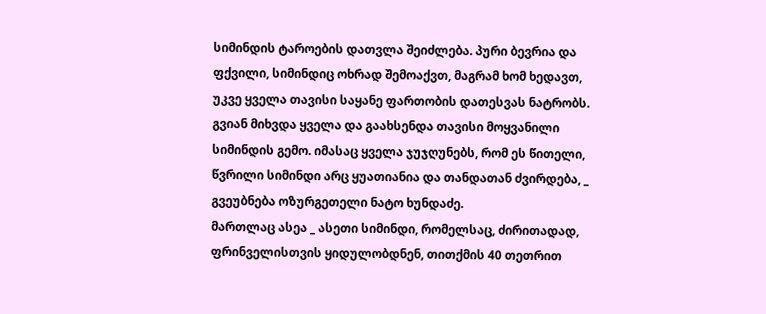სიმინდის ტაროების დათვლა შეიძლება. პური ბევრია და ფქვილი, სიმინდიც ოხრად შემოაქვთ, მაგრამ ხომ ხედავთ, უკვე ყველა თავისი საყანე ფართობის დათესვას ნატრობს. გვიან მიხვდა ყველა და გაახსენდა თავისი მოყვანილი სიმინდის გემო. იმასაც ყველა ჯუჯღუნებს, რომ ეს წითელი, წვრილი სიმინდი არც ყუათიანია და თანდათან ძვირდება, _ გვეუბნება ოზურგეთელი ნატო ხუნდაძე.
მართლაც ასეა _ ასეთი სიმინდი, რომელსაც, ძირითადად, ფრინველისთვის ყიდულობდნენ, თითქმის 40 თეთრით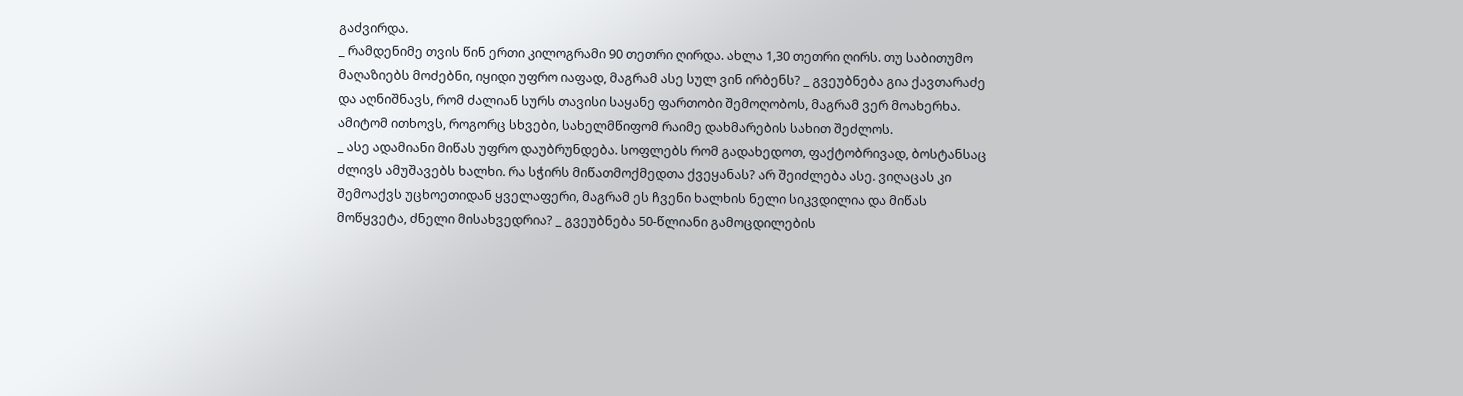გაძვირდა.
_ რამდენიმე თვის წინ ერთი კილოგრამი 90 თეთრი ღირდა. ახლა 1,30 თეთრი ღირს. თუ საბითუმო მაღაზიებს მოძებნი, იყიდი უფრო იაფად, მაგრამ ასე სულ ვინ ირბენს? _ გვეუბნება გია ქავთარაძე და აღნიშნავს, რომ ძალიან სურს თავისი საყანე ფართობი შემოღობოს, მაგრამ ვერ მოახერხა. ამიტომ ითხოვს, როგორც სხვები, სახელმწიფომ რაიმე დახმარების სახით შეძლოს.
_ ასე ადამიანი მიწას უფრო დაუბრუნდება. სოფლებს რომ გადახედოთ, ფაქტობრივად, ბოსტანსაც ძლივს ამუშავებს ხალხი. რა სჭირს მიწათმოქმედთა ქვეყანას? არ შეიძლება ასე. ვიღაცას კი შემოაქვს უცხოეთიდან ყველაფერი, მაგრამ ეს ჩვენი ხალხის ნელი სიკვდილია და მიწას მოწყვეტა, ძნელი მისახვედრია? _ გვეუბნება 50-წლიანი გამოცდილების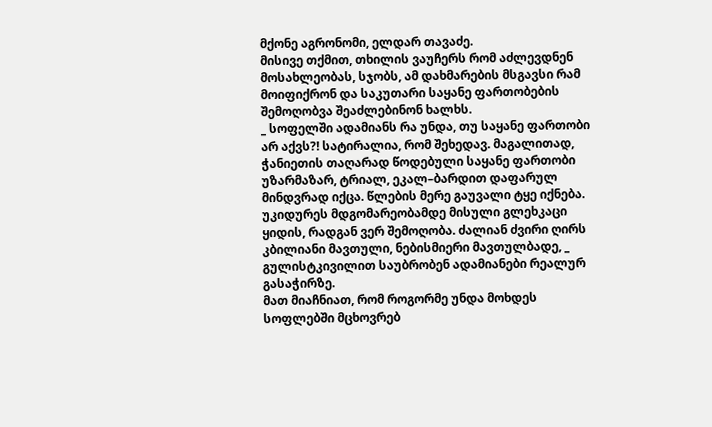მქონე აგრონომი, ელდარ თავაძე.
მისივე თქმით, თხილის ვაუჩერს რომ აძლევდნენ მოსახლეობას, სჯობს, ამ დახმარების მსგავსი რამ მოიფიქრონ და საკუთარი საყანე ფართობების შემოღობვა შეაძლებინონ ხალხს.
_ სოფელში ადამიანს რა უნდა, თუ საყანე ფართობი არ აქვს?! სატირალია, რომ შეხედავ. მაგალითად, ჭანიეთის თაღარად წოდებული საყანე ფართობი უზარმაზარ, ტრიალ, ეკალ–ბარდით დაფარულ მინდვრად იქცა. წლების მერე გაუვალი ტყე იქნება. უკიდურეს მდგომარეობამდე მისული გლეხკაცი ყიდის, რადგან ვერ შემოღობა. ძალიან ძვირი ღირს კბილიანი მავთული, ნებისმიერი მავთულბადე, _ გულისტკივილით საუბრობენ ადამიანები რეალურ გასაჭირზე.
მათ მიაჩნიათ, რომ როგორმე უნდა მოხდეს სოფლებში მცხოვრებ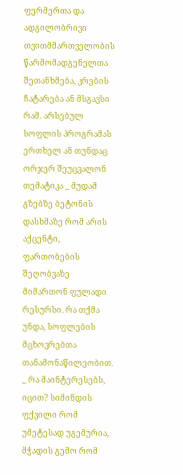ფერმერთა და ადგილობრივი თვითმმართველობის წარმომადგენელთა შეთანხმება, კრების ჩატარება ან მსგავსი რამ. არსებულ სოფლის პროგრამას ერთხელ ან თუნდაც ორჯერ შეუცვალონ თემატიკა _ მუდამ გზებზე ბეტონის დასხმაზე რომ არის აქცენტი, ფართობების შეღობვაზე მიმართონ ფულადი რესურსი. რა თქმა უნდა, სოფლების მცხოვრებთა თანამონაწილეობით.
_ რა მაინტერესებს, იცით? სიმინდის ფქვილი რომ უმეტესად უგემურია, მჭადის გემო რომ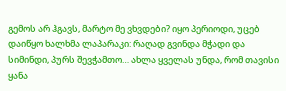გემოს არ ჰგავს, მარტო მე ვხვდები? იყო პერიოდი, უცებ დაიწყო ხალხმა ლაპარაკი: რაღად გვინდა მჭადი და სიმინდი, პურს შევჭამთო… ახლა ყველას უნდა, რომ თავისი ყანა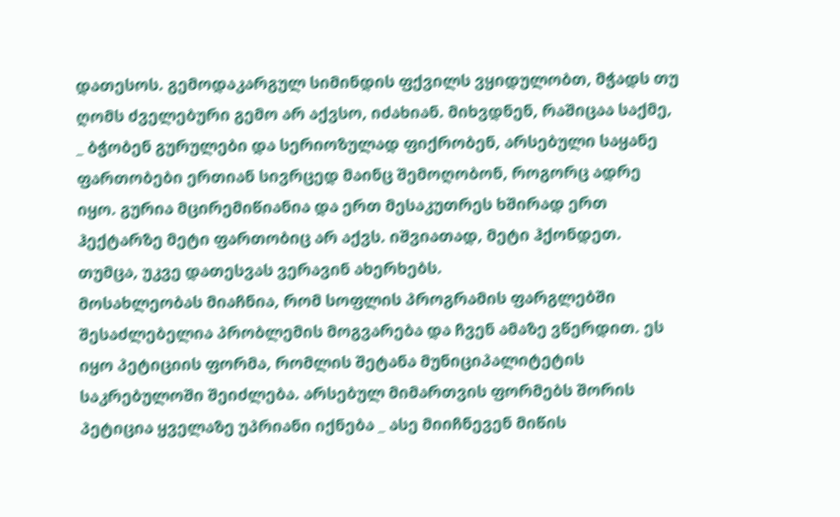დათესოს. გემოდაკარგულ სიმინდის ფქვილს ვყიდულობთ, მჭადს თუ ღომს ძველებური გემო არ აქვსო, იძახიან. მიხვდნენ, რაშიცაა საქმე, _ ბჭობენ გურულები და სერიოზულად ფიქრობენ, არსებული საყანე ფართობები ერთიან სივრცედ მაინც შემოღობონ, როგორც ადრე იყო. გურია მცირემიწიანია და ერთ მესაკუთრეს ხშირად ერთ ჰექტარზე მეტი ფართობიც არ აქვს. იშვიათად, მეტი ჰქონდეთ. თუმცა, უკვე დათესვას ვერავინ ახერხებს.
მოსახლეობას მიაჩნია, რომ სოფლის პროგრამის ფარგლებში შესაძლებელია პრობლემის მოგვარება და ჩვენ ამაზე ვწერდით. ეს იყო პეტიციის ფორმა, რომლის შეტანა მუნიციპალიტეტის საკრებულოში შეიძლება. არსებულ მიმართვის ფორმებს შორის პეტიცია ყველაზე უპრიანი იქნება _ ასე მიიჩნევენ მიწის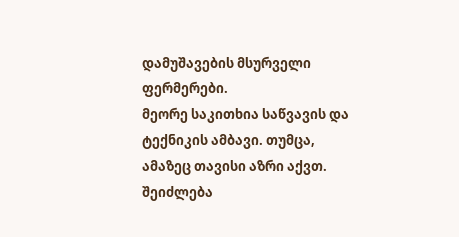დამუშავების მსურველი ფერმერები.
მეორე საკითხია საწვავის და ტექნიკის ამბავი. თუმცა, ამაზეც თავისი აზრი აქვთ. შეიძლება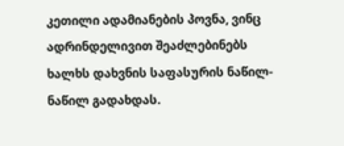კეთილი ადამიანების პოვნა, ვინც ადრინდელივით შეაძლებინებს ხალხს დახვნის საფასურის ნაწილ-ნაწილ გადახდას.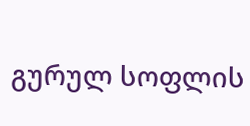გურულ სოფლის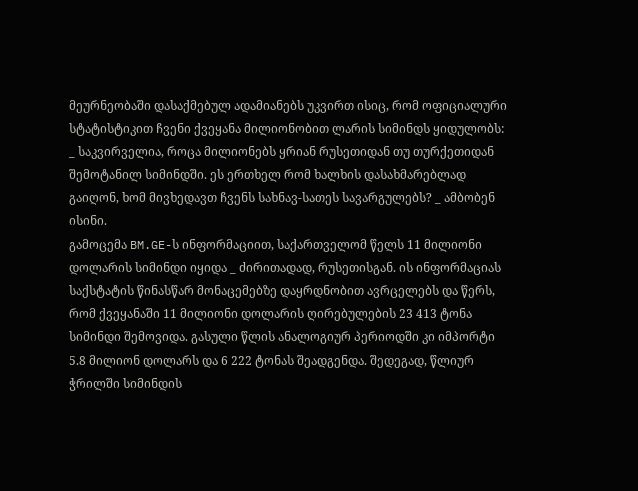მეურნეობაში დასაქმებულ ადამიანებს უკვირთ ისიც, რომ ოფიციალური სტატისტიკით ჩვენი ქვეყანა მილიონობით ლარის სიმინდს ყიდულობს:
_ საკვირველია, როცა მილიონებს ყრიან რუსეთიდან თუ თურქეთიდან შემოტანილ სიმინდში. ეს ერთხელ რომ ხალხის დასახმარებლად გაიღონ, ხომ მივხედავთ ჩვენს სახნავ-სათეს სავარგულებს? _ ამბობენ ისინი.
გამოცემა BM.GE-ს ინფორმაციით, საქართველომ წელს 11 მილიონი დოლარის სიმინდი იყიდა _ ძირითადად, რუსეთისგან. ის ინფორმაციას საქსტატის წინასწარ მონაცემებზე დაყრდნობით ავრცელებს და წერს, რომ ქვეყანაში 11 მილიონი დოლარის ღირებულების 23 413 ტონა სიმინდი შემოვიდა. გასული წლის ანალოგიურ პერიოდში კი იმპორტი 5.8 მილიონ დოლარს და 6 222 ტონას შეადგენდა. შედეგად, წლიურ ჭრილში სიმინდის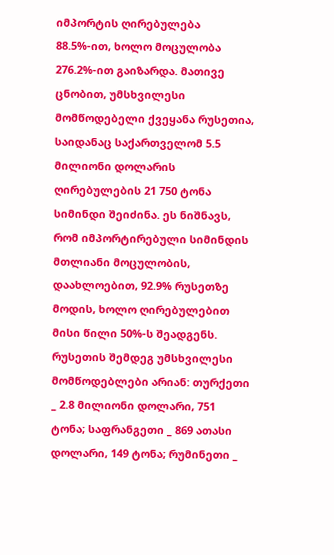იმპორტის ღირებულება 88.5%-ით, ხოლო მოცულობა 276.2%-ით გაიზარდა. მათივე ცნობით, უმსხვილესი მომწოდებელი ქვეყანა რუსეთია, საიდანაც საქართველომ 5.5 მილიონი დოლარის ღირებულების 21 750 ტონა სიმინდი შეიძინა. ეს ნიშნავს, რომ იმპორტირებული სიმინდის მთლიანი მოცულობის, დაახლოებით, 92.9% რუსეთზე მოდის, ხოლო ღირებულებით მისი წილი 50%-ს შეადგენს. რუსეთის შემდეგ უმსხვილესი მომწოდებლები არიან: თურქეთი _ 2.8 მილიონი დოლარი, 751 ტონა; საფრანგეთი _ 869 ათასი დოლარი, 149 ტონა; რუმინეთი _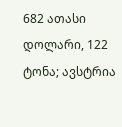682 ათასი დოლარი, 122 ტონა; ავსტრია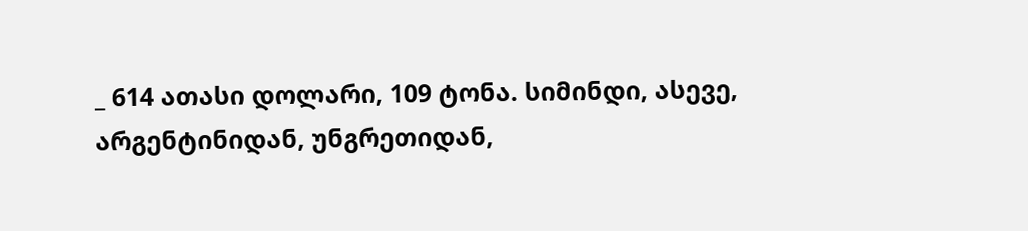_ 614 ათასი დოლარი, 109 ტონა. სიმინდი, ასევე, არგენტინიდან, უნგრეთიდან,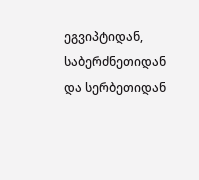ეგვიპტიდან, საბერძნეთიდან და სერბეთიდან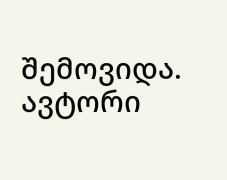შემოვიდა.
ავტორი